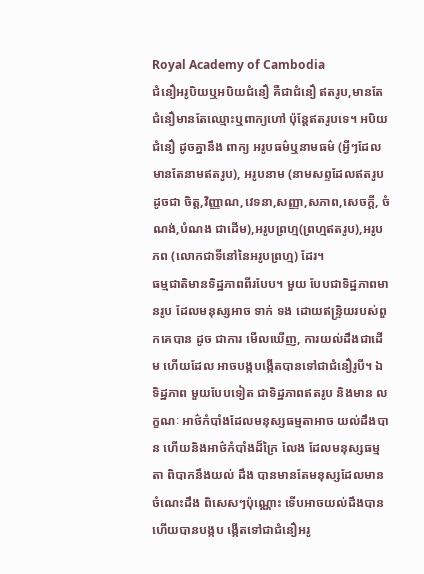Royal Academy of Cambodia
ជំនឿអរូបិយឬអបិយជំនឿ គឺជាជំនឿ ឥតរូប,មានតែជំនឿមានតែឈ្មោះឬពាក្យហៅ ប៉ុន្តែឥតរូបទេ។ អបិយជំនឿ ដូចគ្នានឹង ពាក្យ អរូបធម៌ឬនាមធម៌ (អ្វីៗដែលមានតែនាមឥតរូប), អរូបនាម (នាមសព្ទដែលឥតរូប ដូចជា ចិត្ត,វិញ្ញាណ,វេទនា,សញ្ញា,សភាព,សេចក្ដី, ចំណង់,បំណង ជាដើម),អរូបព្រហ្ម(ព្រហ្មឥតរូប),អរូបភព (លោកជាទីនៅនៃអរូបព្រហ្ម) ដែរ។
ធម្មជាតិមានទិដ្ឋភាពពីរបែប។ មួយ បែបជាទិដ្ឋភាពមានរូប ដែលមនុស្សអាច ទាក់ ទង ដោយឥន្រ្ទិយរបស់ពួកគេបាន ដូច ជាការ មើលឃើញ, ការយល់ដឹងជាដើម ហើយដែល អាចបង្កបង្កើតបានទៅជាជំនឿរូបី។ ឯទិដ្ឋភាព មួយបែបទៀត ជាទិដ្ឋភាពឥតរូប និងមាន លក្ខណៈ អាថ៌កំបាំងដែលមនុស្សធម្មតាអាច យល់ដឹងបាន ហើយនិងអាថ៌កំបាំងដ៏ក្រៃ លែង ដែលមនុស្សធម្មតា ពិបាកនឹងយល់ ដឹង បានមានតែមនុស្សដែលមានចំណេះដឹង ពិសេសៗប៉ុណ្ណោះ ទើបអាចយល់ដឹងបាន ហើយបានបង្កប ង្កើតទៅជាជំនឿអរូ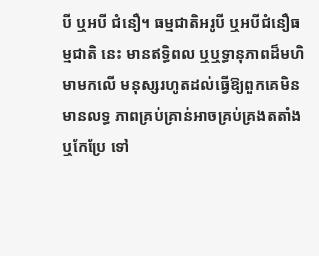បី ឬអបី ជំនឿ។ ធម្មជាតិអរូបី ឬអបីជំនឿធម្មជាតិ នេះ មានឥទ្ធិពល ឬឬទ្ធានុភាពដ៏មហិមាមកលើ មនុស្សរហូតដល់ធ្វើឱ្យពួកគេមិនមានលទ្ធ ភាពគ្រប់គ្រាន់អាចគ្រប់គ្រងតតាំង ឬកែប្រែ ទៅ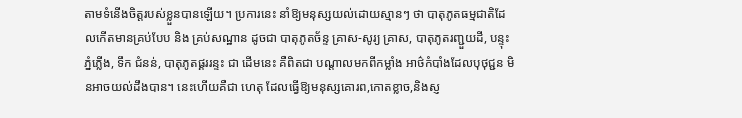តាមទំនើងចិត្តរបស់ខ្លួនបានឡើយ។ ប្រការនេះ នាំឱ្យមនុស្សយល់ដោយស្មានៗ ថា បាតុភូតធម្មជាតិដែលកើតមានគ្រប់បែប និង គ្រប់សណ្ឋាន ដូចជា បាតុភូតច័ន្ទ គ្រាស-សូរ្យ គ្រាស, បាតុភូតរញ្ជួយដី, បន្ទុះភ្នំភ្លើង, ទឹក ជំនន់, បាតុភូតផ្គររន្ទះ ជា ដើមនេះ គឺពិតជា បណ្តាលមកពីកម្លាំង អាថ៌កំបាំងដែលបុថុជ្ជន មិនអាចយល់ដឹងបាន។ នេះហើយគឺជា ហេតុ ដែលធ្វើឱ្យមនុស្សគោរព,កោតខ្លាច,និងស្ញ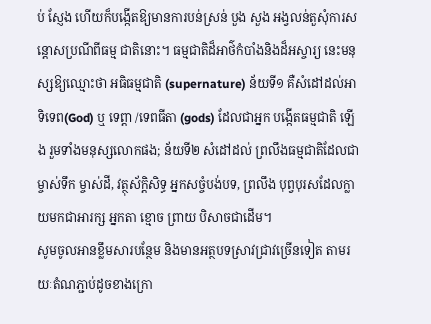ប់ ស្ញែង ហើយក៏បង្កើតឱ្យមានការបន់ស្រន់ បួង សួង អង្វលន់តួសុំការសន្តោសប្រណីពីធម្ម ជាតិនោះ។ ធម្មជាតិដ៏អាថ៌កំបាំងនិងដ៏អស្ចារ្យ នេះមនុស្សឱ្យឈ្មោះថា អធិធម្មជាតិ (supernature) ន័យទី១ គឺសំដៅដល់អាទិទេព(God) ឬ ទេព្តា /ទេពធីតា (gods) ដែលជាអ្នក បង្កើតធម្មជាតិ ឡើង រួមទាំងមនុស្សលោកផង; ន័យទី២ សំដៅដល់ ព្រលឹងធម្មជាតិដែលជាម្ចាស់ទឹក ម្ចាស់ដី, វត្ថុស័ក្តិសិទ្ធ អ្នកសច្ចំបង់បទ, ព្រលឹង បុព្វបុរសដែលក្លាយមកជាអារក្ស អ្នកតា ខ្មោច ព្រាយ បិសាចជាដើម។
សូមចូលអានខ្លឹមសារបន្ថែម និងមានអត្ថបទស្រាវជ្រាវច្រើនទៀត តាមរយៈតំណភ្ជាប់ដូចខាងក្រោ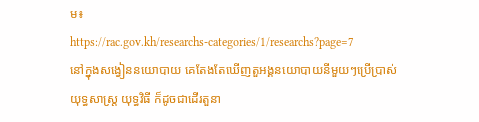ម៖
https://rac.gov.kh/researchs-categories/1/researchs?page=7
នៅក្នុងសង្វៀននយោបាយ គេតែងតែឃើញតួអង្គនយោបាយនីមួយៗប្រើប្រាស់យុទ្ធសាស្ត្រ យុទ្ធវិធី ក៏ដូចជាដើរតួនា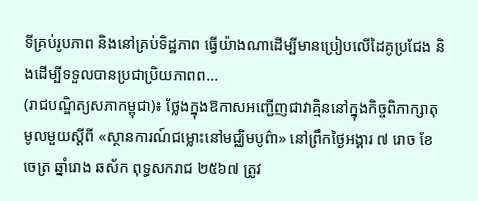ទីគ្រប់រូបភាព និងនៅគ្រប់ទិដ្ឋភាព ធ្វើយ៉ាងណាដើម្បីមានប្រៀបលើដៃគូប្រជែង និងដើម្បីទទួលបានប្រជាប្រិយភាពព...
(រាជបណ្ឌិត្យសភាកម្ពុជា)៖ ថ្លែងក្នុងឱកាសអញ្ជើញជាវាគ្មិននៅក្នុងកិច្ចពិភាក្សាតុមូលមួយស្ដីពី «ស្ថានការណ៍ជម្លោះនៅមជ្ឈិមបូព៌ា» នៅព្រឹកថ្ងៃអង្គារ ៧ រោច ខែចេត្រ ឆ្នាំរោង ឆស័ក ពុទ្ធសករាជ ២៥៦៧ ត្រូវ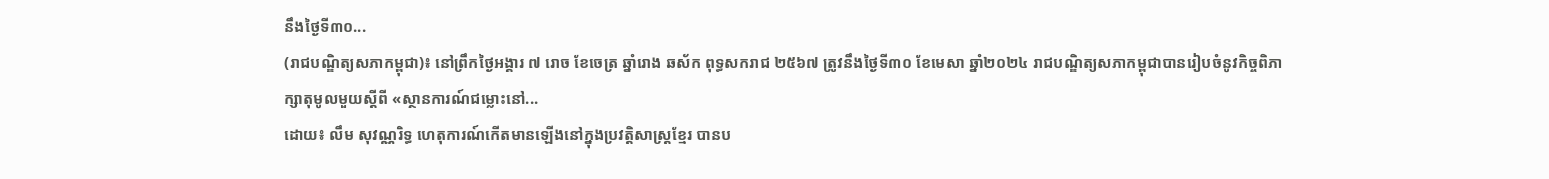នឹងថ្ងៃទី៣០...
(រាជបណ្ឌិត្យសភាកម្ពុជា)៖ នៅព្រឹកថ្ងៃអង្គារ ៧ រោច ខែចេត្រ ឆ្នាំរោង ឆស័ក ពុទ្ធសករាជ ២៥៦៧ ត្រូវនឹងថ្ងៃទី៣០ ខែមេសា ឆ្នាំ២០២៤ រាជបណ្ឌិត្យសភាកម្ពុជាបានរៀបចំនូវកិច្ចពិភាក្សាតុមូលមួយស្ដីពី «ស្ថានការណ៍ជម្លោះនៅ...
ដោយ៖ លឹម សុវណ្ណរិទ្ធ ហេតុការណ៍កើតមានឡើងនៅក្នុងប្រវត្តិសាស្ត្រខ្មែរ បានប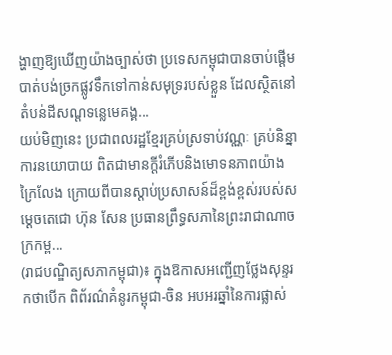ង្ហាញឱ្យឃើញយ៉ាងច្បាស់ថា ប្រទេសកម្ពុជាបានចាប់ផ្ដើមបាត់បង់ច្រកផ្លូវទឹកទៅកាន់សមុទ្ររបស់ខ្លួន ដែលស្ថិតនៅតំបន់ដីសណ្ដទន្លេមេគង្គ...
យប់មិញនេះ ប្រជាពលរដ្ឋខ្មែរគ្រប់ស្រទាប់វណ្ណៈ គ្រប់និន្នាការនយោបាយ ពិតជាមានក្តីរំភើបនិងមោទនភាពយ៉ាងក្រៃលែង ក្រោយពីបានស្តាប់ប្រសាសន៍ដ៏ខ្ពង់ខ្ពស់របស់សម្តេចតេជោ ហ៊ុន សែន ប្រធានព្រឹទ្ធសភានៃព្រះរាជាណាចក្រកម្ព...
(រាជបណ្ឌិត្យសភាកម្ពុជា)៖ ក្នុងឱកាសអញ្ជើញថ្លែងសុន្ទរកថាបើក ពិព័រណ៌គំនូរកម្ពុជា-ចិន អបអរឆ្នាំនៃការផ្លាស់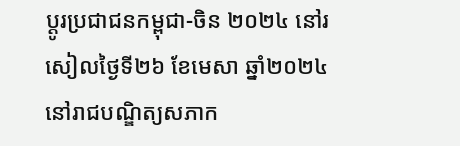ប្ដូរប្រជាជនកម្ពុជា-ចិន ២០២៤ នៅរសៀលថ្ងៃទី២៦ ខែមេសា ឆ្នាំ២០២៤ នៅរាជបណ្ឌិត្យសភាក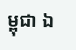ម្ពុជា ឯ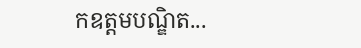កឧត្ដមបណ្ឌិត...